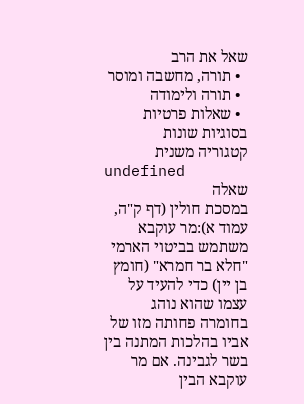שאל את הרב
  • תורה, מחשבה ומוסר
  • תורה ולימודה
  • שאלות פרטיות בסוגיות שונות
קטגוריה משנית
undefined
שאלה
במסכת חולין (דף ק"ה, עמוד א):מר עוקבא משתמש בביטוי הארמי "חלא בר חמרא" (חומץ בן יין) כדי להעיד על עצמו שהוא נוהג בחומרה פחותה מזו של אביו בהלכות המתנה בין בשר לגבינה. אם מר עוקבא הבין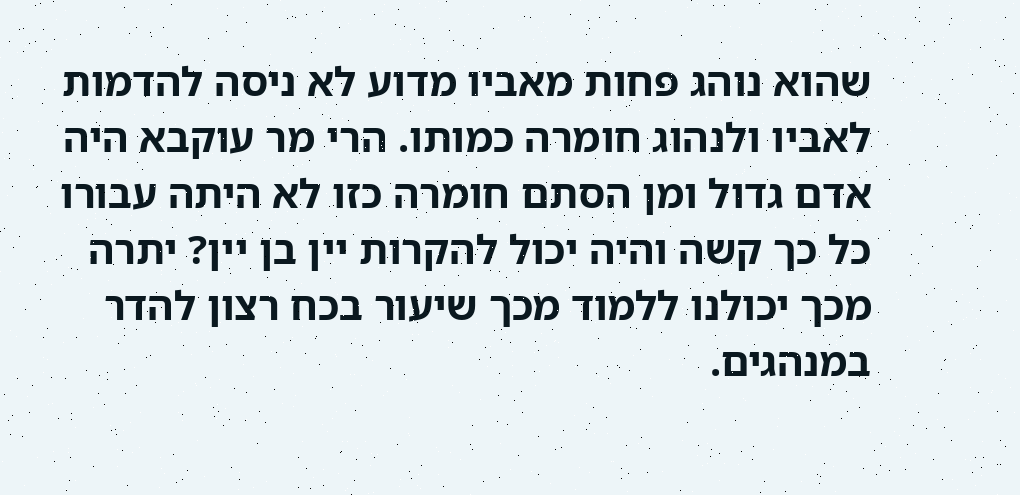שהוא נוהג פחות מאביו מדוע לא ניסה להדמות לאביו ולנהוג חומרה כמותו. הרי מר עוקבא היה אדם גדול ומן הסתם חומרה כזו לא היתה עבורו כל כך קשה והיה יכול להקרות יין בן יין? יתרה מכך יכולנו ללמוד מכך שיעור בכח רצון להדר במנהגים.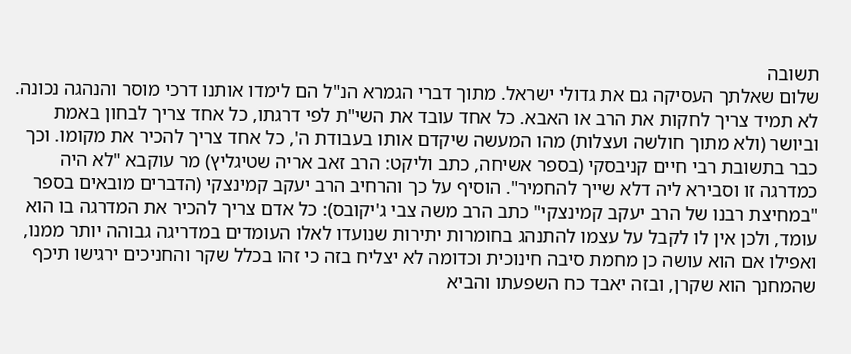תשובה
שלום שאלתך העסיקה גם את גדולי ישראל. מתוך דברי הגמרא הנ"ל הם לימדו אותנו דרכי מוסר והנהגה נכונה. לא תמיד צריך לחקות את הרב או האבא. כל אחד עובד את השי"ת לפי דרגתו, כל אחד צריך לבחון באמת וביושר (ולא מתוך חולשה ועצלות) מהו המעשה שיקדם אותו בעבודת ה', כל אחד צריך להכיר את מקומו. וכך כבר בתשובת רבי חיים קניבסקי (בספר אשיחה, כתב וליקט: הרב זאב אריה שטיגליץ) מר עוקבא "לא היה כמדרגה זו וסבירא ליה דלא שייך להחמיר". הוסיף על כך והרחיב הרב יעקב קמינצקי (הדברים מובאים בספר "במחיצת רבנו של הרב יעקב קמינצקי" כתב הרב משה צבי ג'יקובס): כל אדם צריך להכיר את המדרגה בו הוא עומד, ולכן אין לו לקבל על עצמו להתנהג בחומרות יתירות שנועדו לאלו העומדים במדריגה גבוהה יותר ממנו, ואפילו אם הוא עושה כן מחמת סיבה חינוכית וכדומה לא יצליח בזה כי זהו בכלל שקר והחניכים ירגישו תיכף שהמחנך הוא שקרן, ובזה יאבד כח השפעתו והביא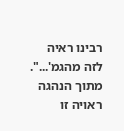רבינו ראיה לזה מהגמ'...". מתוך הנהגה ראויה זו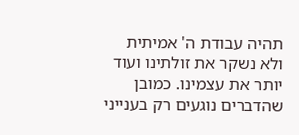תהיה עבודת ה' אמיתית ולא נשקר את זולתינו ועוד יותר את עצמינו. כמובן שהדברים נוגעים רק בענייני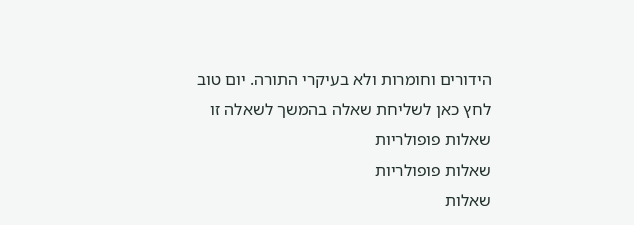הידורים וחומרות ולא בעיקרי התורה. יום טוב
לחץ כאן לשליחת שאלה בהמשך לשאלה זו
שאלות פופולריות
שאלות פופולריות
שאלות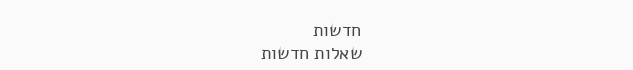חדשות
שאלות חדשות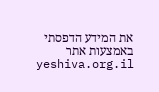את המידע הדפסתי באמצעות אתר yeshiva.org.il